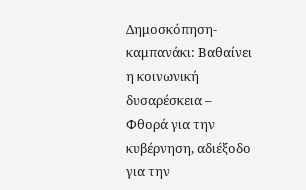Δημοσκόπηση-καμπανάκι: Βαθαίνει η κοινωνική δυσαρέσκεια – Φθορά για την κυβέρνηση, αδιέξοδο για την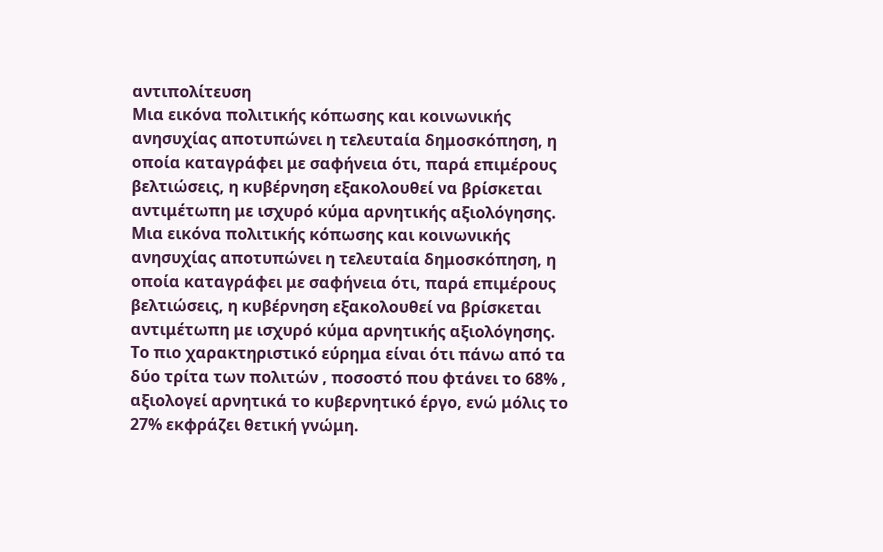αντιπολίτευση
Μια εικόνα πολιτικής κόπωσης και κοινωνικής ανησυχίας αποτυπώνει η τελευταία δημοσκόπηση, η οποία καταγράφει με σαφήνεια ότι, παρά επιμέρους βελτιώσεις, η κυβέρνηση εξακολουθεί να βρίσκεται αντιμέτωπη με ισχυρό κύμα αρνητικής αξιολόγησης.
Μια εικόνα πολιτικής κόπωσης και κοινωνικής ανησυχίας αποτυπώνει η τελευταία δημοσκόπηση, η οποία καταγράφει με σαφήνεια ότι, παρά επιμέρους βελτιώσεις, η κυβέρνηση εξακολουθεί να βρίσκεται αντιμέτωπη με ισχυρό κύμα αρνητικής αξιολόγησης.
Το πιο χαρακτηριστικό εύρημα είναι ότι πάνω από τα δύο τρίτα των πολιτών , ποσοστό που φτάνει το 68% , αξιολογεί αρνητικά το κυβερνητικό έργο, ενώ μόλις το 27% εκφράζει θετική γνώμη.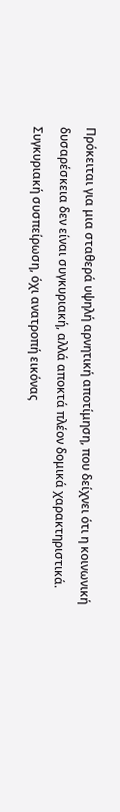Πρόκειται για μια σταθερά υψηλή αρνητική αποτίμηση, που δείχνει ότι η κοινωνική δυσαρέσκεια δεν είναι συγκυριακή, αλλά αποκτά πλέον δομικά χαρακτηριστικά.
Συγκυριακή συσπείρωση, όχι ανατροπή εικόνας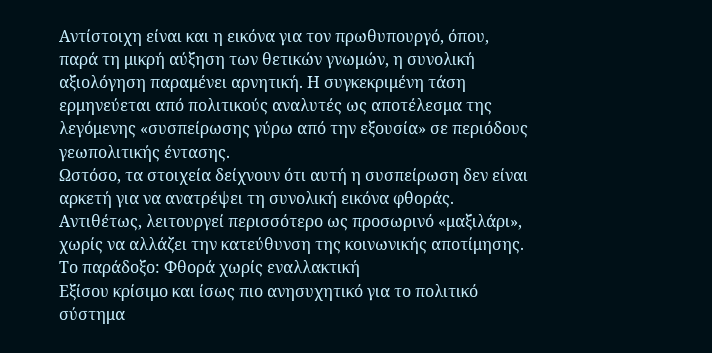Αντίστοιχη είναι και η εικόνα για τον πρωθυπουργό, όπου, παρά τη μικρή αύξηση των θετικών γνωμών, η συνολική αξιολόγηση παραμένει αρνητική. Η συγκεκριμένη τάση ερμηνεύεται από πολιτικούς αναλυτές ως αποτέλεσμα της λεγόμενης «συσπείρωσης γύρω από την εξουσία» σε περιόδους γεωπολιτικής έντασης.
Ωστόσο, τα στοιχεία δείχνουν ότι αυτή η συσπείρωση δεν είναι αρκετή για να ανατρέψει τη συνολική εικόνα φθοράς. Αντιθέτως, λειτουργεί περισσότερο ως προσωρινό «μαξιλάρι», χωρίς να αλλάζει την κατεύθυνση της κοινωνικής αποτίμησης.
Το παράδοξο: Φθορά χωρίς εναλλακτική
Εξίσου κρίσιμο και ίσως πιο ανησυχητικό για το πολιτικό σύστημα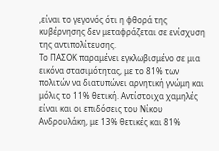,είναι το γεγονός ότι η φθορά της κυβέρνησης δεν μεταφράζεται σε ενίσχυση της αντιπολίτευσης.
Το ΠΑΣΟΚ παραμένει εγκλωβισμένο σε μια εικόνα στασιμότητας, με το 81% των πολιτών να διατυπώνει αρνητική γνώμη και μόλις το 11% θετική. Αντίστοιχα χαμηλές είναι και οι επιδόσεις του Νίκου Ανδρουλάκη, με 13% θετικές και 81%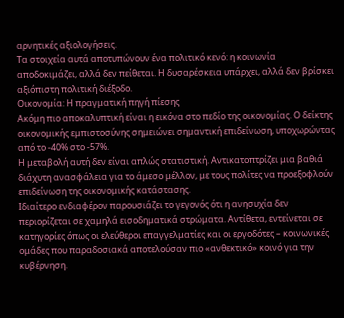αρνητικές αξιολογήσεις.
Τα στοιχεία αυτά αποτυπώνουν ένα πολιτικό κενό: η κοινωνία αποδοκιμάζει, αλλά δεν πείθεται. Η δυσαρέσκεια υπάρχει, αλλά δεν βρίσκει αξιόπιστη πολιτική διέξοδο.
Οικονομία: Η πραγματική πηγή πίεσης
Ακόμη πιο αποκαλυπτική είναι η εικόνα στο πεδίο της οικονομίας. Ο δείκτης οικονομικής εμπιστοσύνης σημειώνει σημαντική επιδείνωση, υποχωρώντας από το -40% στο -57%.
Η μεταβολή αυτή δεν είναι απλώς στατιστική. Αντικατοπτρίζει μια βαθιά διάχυτη ανασφάλεια για το άμεσο μέλλον, με τους πολίτες να προεξοφλούν επιδείνωση της οικονομικής κατάστασης.
Ιδιαίτερο ενδιαφέρον παρουσιάζει το γεγονός ότι η ανησυχία δεν περιορίζεται σε χαμηλά εισοδηματικά στρώματα. Αντίθετα, εντείνεται σε κατηγορίες όπως οι ελεύθεροι επαγγελματίες και οι εργοδότες – κοινωνικές ομάδες που παραδοσιακά αποτελούσαν πιο «ανθεκτικό» κοινό για την κυβέρνηση.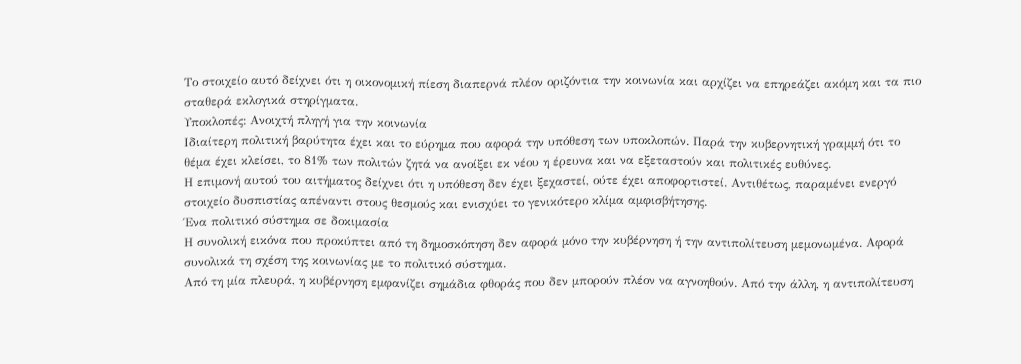Το στοιχείο αυτό δείχνει ότι η οικονομική πίεση διαπερνά πλέον οριζόντια την κοινωνία και αρχίζει να επηρεάζει ακόμη και τα πιο σταθερά εκλογικά στηρίγματα.
Υποκλοπές: Ανοιχτή πληγή για την κοινωνία
Ιδιαίτερη πολιτική βαρύτητα έχει και το εύρημα που αφορά την υπόθεση των υποκλοπών. Παρά την κυβερνητική γραμμή ότι το θέμα έχει κλείσει, το 81% των πολιτών ζητά να ανοίξει εκ νέου η έρευνα και να εξεταστούν και πολιτικές ευθύνες.
Η επιμονή αυτού του αιτήματος δείχνει ότι η υπόθεση δεν έχει ξεχαστεί, ούτε έχει αποφορτιστεί. Αντιθέτως, παραμένει ενεργό στοιχείο δυσπιστίας απέναντι στους θεσμούς και ενισχύει το γενικότερο κλίμα αμφισβήτησης.
Ένα πολιτικό σύστημα σε δοκιμασία
Η συνολική εικόνα που προκύπτει από τη δημοσκόπηση δεν αφορά μόνο την κυβέρνηση ή την αντιπολίτευση μεμονωμένα. Αφορά συνολικά τη σχέση της κοινωνίας με το πολιτικό σύστημα.
Από τη μία πλευρά, η κυβέρνηση εμφανίζει σημάδια φθοράς που δεν μπορούν πλέον να αγνοηθούν. Από την άλλη, η αντιπολίτευση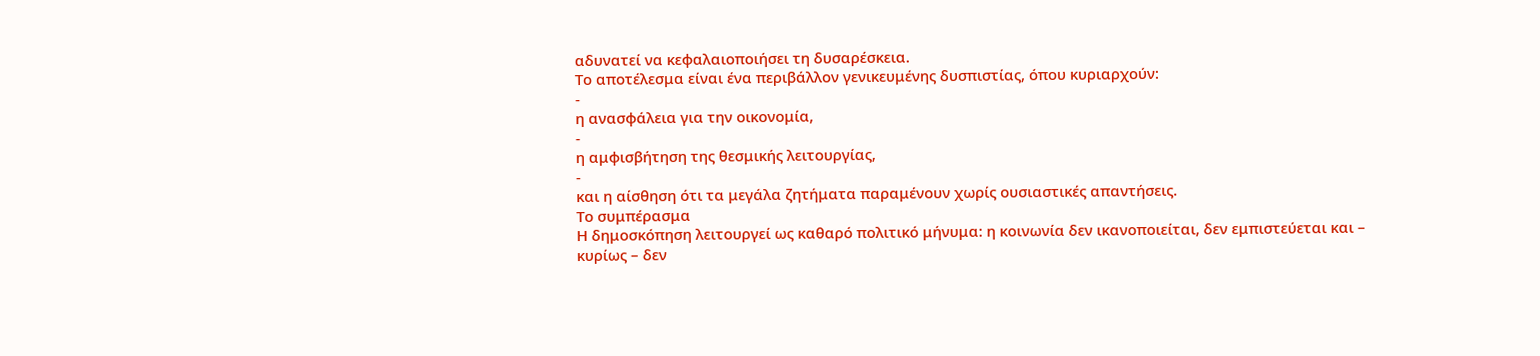αδυνατεί να κεφαλαιοποιήσει τη δυσαρέσκεια.
Το αποτέλεσμα είναι ένα περιβάλλον γενικευμένης δυσπιστίας, όπου κυριαρχούν:
-
η ανασφάλεια για την οικονομία,
-
η αμφισβήτηση της θεσμικής λειτουργίας,
-
και η αίσθηση ότι τα μεγάλα ζητήματα παραμένουν χωρίς ουσιαστικές απαντήσεις.
Το συμπέρασμα
Η δημοσκόπηση λειτουργεί ως καθαρό πολιτικό μήνυμα: η κοινωνία δεν ικανοποιείται, δεν εμπιστεύεται και – κυρίως – δεν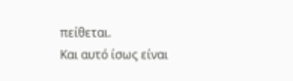πείθεται.
Και αυτό ίσως είναι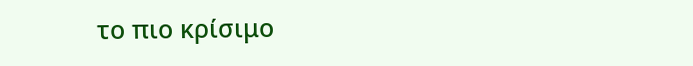το πιο κρίσιμο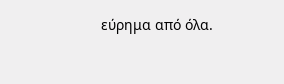εύρημα από όλα.